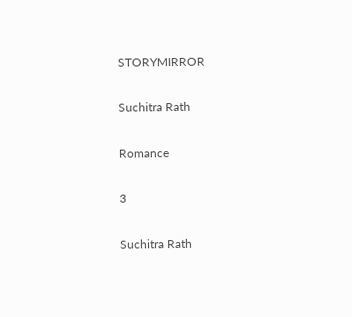STORYMIRROR

Suchitra Rath

Romance

3

Suchitra Rath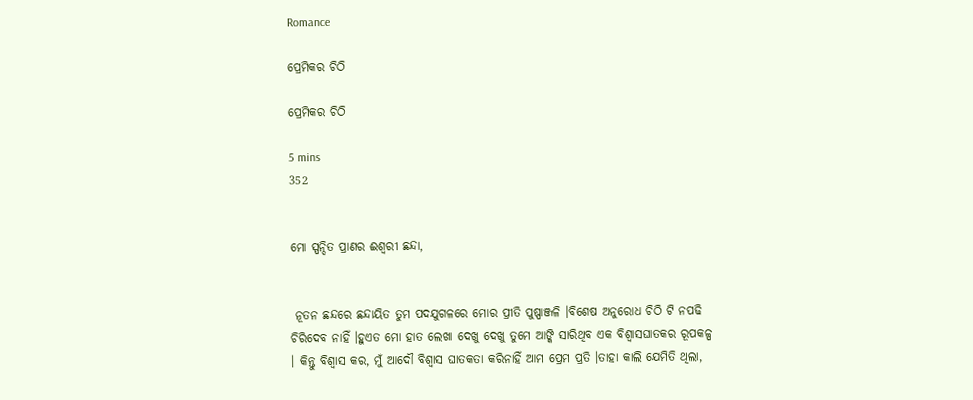Romance

ପ୍ରେମିକର ଚିଠି

ପ୍ରେମିକର ଚିଠି

5 mins
352


ମୋ ସ୍ପନ୍ଦିତ ପ୍ରାଣର ଈଶ୍ବରୀ ଛନ୍ଦା,


 ନୂତନ ଛନ୍ଦରେ ଛନ୍ଦାୟିତ ତୁମ ପଦଯୁଗଳରେ ମୋର ପ୍ରୀତି ପୁଷ୍ପାଞ୍ଜଳି ।ବିଶେଷ ଅନୁରୋଧ ଚିଠି ଟି ନପଢି ଚିରିଦେବ ନାହିଁ ।ହୁଏତ ମୋ ହାତ ଲେଖା ଦେଖୁ ଦେଖୁ ତୁମେ ଆଙ୍କି ସାରିଥିବ ଏକ ବିଶ୍ବାସଘାତକର ରୂପକଳ୍ପ । କିନ୍ତୁ ବିଶ୍ବାସ କର, ମୁଁ ଆଦୌ ବିଶ୍ବାସ ଘାତକତା କରିନାହିଁ ଆମ ପ୍ରେମ ପ୍ରତି ।ତାହା କାଲି ଯେମିତି ଥିଲା,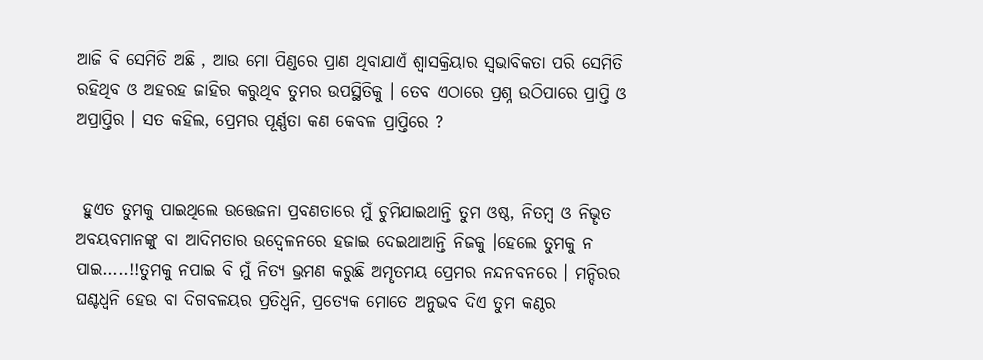ଆଜି ବି ସେମିତି ଅଛି , ଆଉ ମୋ ପିଣ୍ଡରେ ପ୍ରାଣ ଥିବାଯାଏଁ ଶ୍ବାସକ୍ରିୟାର ସ୍ବଭାବିକତା ପରି ସେମିତି ରହିଥିବ ଓ ଅହରହ ଜାହିର କରୁଥିବ ତୁମର ଉପସ୍ଥିତିକୁ । ତେବ ଏଠାରେ ପ୍ରଶ୍ନ ଉଠିପାରେ ପ୍ରାପ୍ତି ଓ ଅପ୍ରାପ୍ତିର । ସତ କହିଲ, ପ୍ରେମର ପୂର୍ଣ୍ଣତା କଣ କେବଳ ପ୍ରାପ୍ତିରେ ?


 ହୁଏତ ତୁମକୁ ପାଇଥିଲେ ଉତ୍ତେଜନା ପ୍ରବଣତାରେ ମୁଁ ଚୁମିଯାଇଥାନ୍ତି ତୁମ ଓଷ୍ଠ, ନିତମ୍ବ ଓ ନିଭୄତ ଅବୟବମାନଙ୍କୁ ବା ଆଦିମତାର ଉଦ୍ବେଳନରେ ହଜାଇ ଦେଇଥାଆନ୍ତି ନିଜକୁ ।ହେଲେ ତୁମକୁ ନ ପାଇ.....!!ତୁମକୁ ନପାଇ ବି ମୁଁ ନିତ୍ଯ ଭ୍ରମଣ କରୁଛି ଅମୄତମୟ ପ୍ରେମର ନନ୍ଦନବନରେ । ମନ୍ଦିରର ଘଣ୍ଟଧ୍ବନି ହେଉ ବା ଦିଗବଳୟର ପ୍ରତିଧ୍ବନି, ପ୍ରତ୍ଯେକ ମୋତେ ଅନୁଭବ ଦିଏ ତୁମ କଣ୍ଠର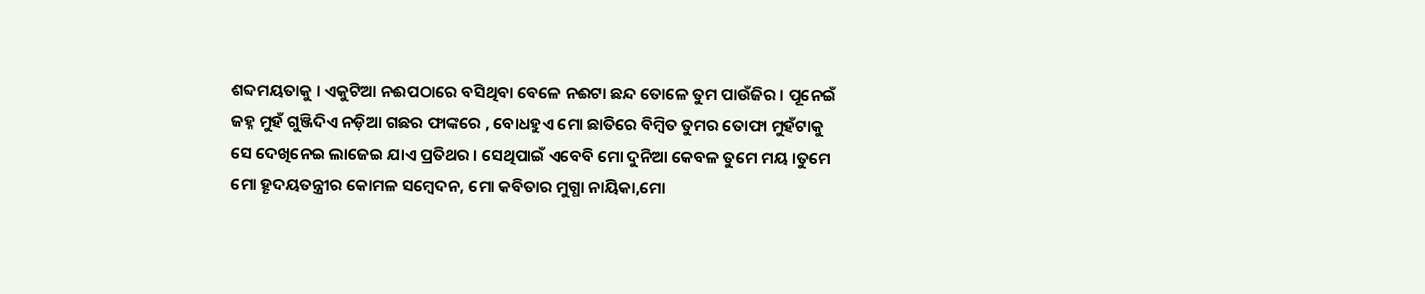ଶବ୍ଦମୟତାକୁ । ଏକୁଟିଆ ନଈପଠାରେ ବସିଥିବା ବେଳେ ନଈଟା ଛନ୍ଦ ତୋଳେ ତୁମ ପାଉଁଜିର । ପୂନେଇଁ ଜହ୍ନ ମୁହଁ ଗୁଞ୍ଜିଦିଏ ନଡ଼ିଆ ଗଛର ଫାଙ୍କରେ , ବୋଧହୁଏ ମୋ ଛାତିରେ ବିମ୍ବିତ ତୁମର ତୋଫା ମୁହଁଟାକୁ ସେ ଦେଖିନେଇ ଲାଜେଇ ଯାଏ ପ୍ରତିଥର । ସେଥିପାଇଁ ଏବେବି ମୋ ଦୁନିଆ କେବଳ ତୁମେ ମୟ ।ତୁମେ ମୋ ହୄଦୟତନ୍ତ୍ରୀର କୋମଳ ସମ୍ବେଦନ, ମୋ କବିତାର ମୁଗ୍ଧା ନାୟିକା,ମୋ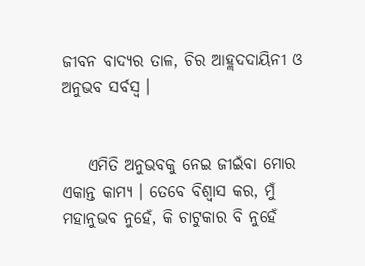ଜୀବନ ବାଦ୍ଯର ତାଳ, ଚିର ଆହ୍ଲଦଦାୟିନୀ ଓ ଅନୁଭବ ସର୍ବସ୍ବ ।


    ଏମିତି ଅନୁଭବକୁ ନେଇ ଜୀଇଁବା ମୋର ଏକାନ୍ତ କାମ୍ଯ । ତେବେ ବିଶ୍ବାସ କର, ମୁଁ ମହାନୁଭବ ନୁହେଁ, କି ଚାଟୁକାର ବି ନୁହେଁ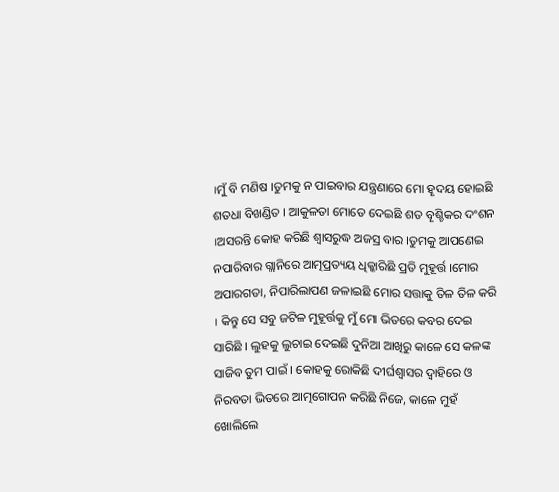।ମୁଁ ବି ମଣିଷ ।ତୁମକୁ ନ ପାଇବାର ଯନ୍ତ୍ରଣାରେ ମୋ ହୄଦୟ ହୋଇଛି ଶତଧା ବିଖଣ୍ଡିତ । ଆକୁଳତା ମୋତେ ଦେଇଛି ଶତ ବୄଶ୍ଚିକର ଦଂଶନ ।ଅସରନ୍ତି କୋହ କରିଛି ଶ୍ବାସରୁଦ୍ଧ ଅଜସ୍ର ବାର ।ତୁମକୁ ଆପଣେଇ ନପାରିବାର ଗ୍ଲାନିରେ ଆତ୍ମପ୍ରତ୍ୟୟ ଧିକ୍କାରିଛି ପ୍ରତି ମୁହୂର୍ତ୍ତ ।ମୋର ଅପାରଗତା, ନିପାରିଲାପଣ ଜଳାଇଛି ମୋର ସତ୍ତାକୁ ତିଳ ତିଳ କରି । କିନ୍ତୁ ସେ ସବୁ ଜଟିଳ ମୁହୂର୍ତ୍ତକୁ ମୁଁ ମୋ ଭିତରେ କବର ଦେଇ ସାରିଛି । ଲୁହକୁ ଲୁଚାଇ ଦେଇଛି ଦୁନିଆ ଆଖିରୁ କାଳେ ସେ କଳଙ୍କ ସାଜିବ ତୁମ ପାଇଁ । କୋହକୁ ରୋକିଛି ଦୀର୍ଘଶ୍ବାସର ଦ୍ବାହିରେ ଓ ନିରବତା ଭିତରେ ଆତ୍ମଗୋପନ କରିଛି ନିଜେ, କାଳେ ମୁହଁ ଖୋଲିଲେ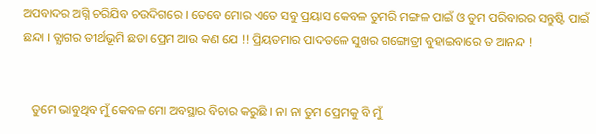ଅପବାଦର ଅଗ୍ନି ଚରିଯିବ ଚଉଦିଗରେ । ତେବେ ମୋର ଏତେ ସବୁ ପ୍ରୟାସ କେବଳ ତୁମରି ମଙ୍ଗଳ ପାଇଁ ଓ ତୁମ ପରିବାରର ସନ୍ତୁଷ୍ଟି ପାଇଁ ଛନ୍ଦା । ତ୍ଯାଗର ତୀର୍ଥଭୂମି ଛଡା ପ୍ରେମ ଆଉ କଣ ଯେ !! ପ୍ରିୟତମାର ପାଦତଳେ ସୁଖର ଗଙ୍ଗୋତ୍ରୀ ବୁହାଇବାରେ ତ ଆନନ୍ଦ !


   ତୁମେ ଭାବୁଥିବ ମୁଁ କେବଳ ମୋ ଅବସ୍ଥାର ବିଚାର କରୁଛି । ନା ନା ତୁମ ପ୍ରେମକୁ ବି ମୁଁ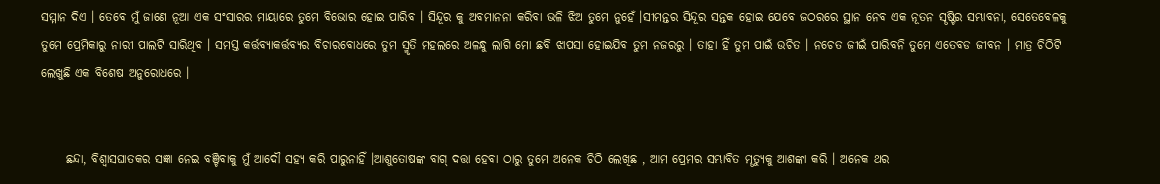ସମ୍ମାନ ଦିଏ । ତେବେ ମୁଁ ଜାଣେ ନୂଆ ଏକ ସଂସାରର ମାୟାରେ ତୁମେ ବିଭୋର ହୋଇ ପାରିବ । ସିନ୍ଦୂର କୁ ଅବମାନନା କରିବା ଭଳି ଝିଅ ତୁମେ ନୁହେଁ ।ସୀମନ୍ତର ସିନ୍ଦୂର ସନ୍ତକ ହୋଇ ଯେବେ ଜଠରରେ ସ୍ଥାନ ନେବ ଏକ ନୂତନ ସୄଷ୍ଟିର ସମ୍ଭାବନା, ସେତେବେଳକୁ ତୁମେ ପ୍ରେମିକାରୁ ନାରୀ ପାଲଟି ସାରିଥିବ । ସମସ୍ତ କର୍ତ୍ତବ୍ୟାକର୍ତ୍ତବ୍ଯର ବିଚାରବୋଧରେ ତୁମ ସ୍ମୃତି ମହଲରେ ଅଳନ୍ଧୁ ଲାଗି ମୋ ଛବି ଝାପସା ହୋଇଯିବ ତୁମ ନଜରରୁ । ତାହା ହିଁ ତୁମ ପାଇଁ ଉଚିତ । ନଚେତ ଜୀଇଁ ପାରିବନି ତୁମେ ଏତେବଡ ଜୀବନ । ମାତ୍ର ଚିଠିଟି ଲେଖୁଛି ଏକ ବିଶେଷ ଅନୁରୋଧରେ ।


     ଛନ୍ଦା, ବିଶ୍ବାସଘାତକର ସଜ୍ଞା ନେଇ ବଞ୍ଚିବାକୁ ମୁଁ ଆଦୌ ସହ୍ଯ କରି ପାରୁନାହିଁ ।ଆଶୁତୋଷଙ୍କ ବାଗ୍ ଦତ୍ତା ହେବା ଠାରୁ ତୁମେ ଅନେକ ଚିଠି ଲେଖିଛ , ଆମ ପ୍ରେମର ସମ୍ଭାବିତ ମୄତ୍ଯୁକୁ ଆଶଙ୍କା କରି । ଅନେକ ଥର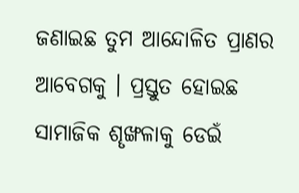ଜଣାଇଛ ତୁମ ଆନ୍ଦୋଳିତ ପ୍ରାଣର ଆବେଗକୁ । ପ୍ରସ୍ତୁତ ହୋଇଛ ସାମାଜିକ ଶୄଙ୍ଖଳାକୁ ଡେଇଁ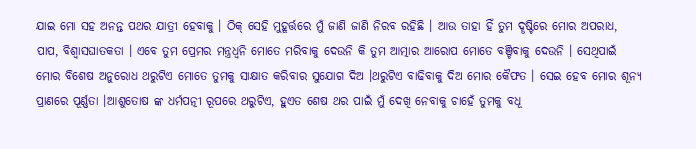ଯାଇ ମୋ ସହ ଅନନ୍ତ ପଥର ଯାତ୍ରୀ ହେବାକୁ । ଠିକ୍ ସେହି ମୁହୂର୍ତ୍ତରେ ମୁଁ ଜାଣି ଜାଣି ନିରବ ରହିଛି । ଆଉ ତାହା ହିଁ ତୁମ ଦୄଷ୍ଟିରେ ମୋର ଅପରାଧ, ପାପ, ବିଶ୍ବାସଘାତକତା । ଏବେ ତୁମ ପ୍ରେମର ମନ୍ତ୍ରଧ୍ବନି ମୋତେ ମରିବାକୁ ଦେଉନି କି ତୁମ ଆତ୍ମାର ଆରୋପ ମୋତେ ବଞ୍ଚିବାକୁ ଦେଉନି । ସେଥିପାଇଁ ମୋର ବିଶେଷ ଅନୁରୋଧ ଥରୁଟିଏ ମୋତେ ତୁମକୁ ସାକ୍ଷାତ କରିବାର ସୁଯୋଗ ଦିଅ ।ଥରୁଟିଏ ବାଢିବାକୁ ଦିଅ ମୋର କୈଫତ । ସେଇ ହେବ ମୋର ଶୂନ୍ଯ ପ୍ରାଣରେ ପୂର୍ଣ୍ଣତା ।ଆଶୁତୋଷ ଙ୍କ ଧର୍ମପତ୍ନୀ ରୂପରେ ଥରୁଟିଏ, ହୁଏତ ଶେଷ ଥର ପାଇଁ ମୁଁ ଦେଖି ନେବାକୁ ଚାହେଁ ତୁମକୁ ବଧୂ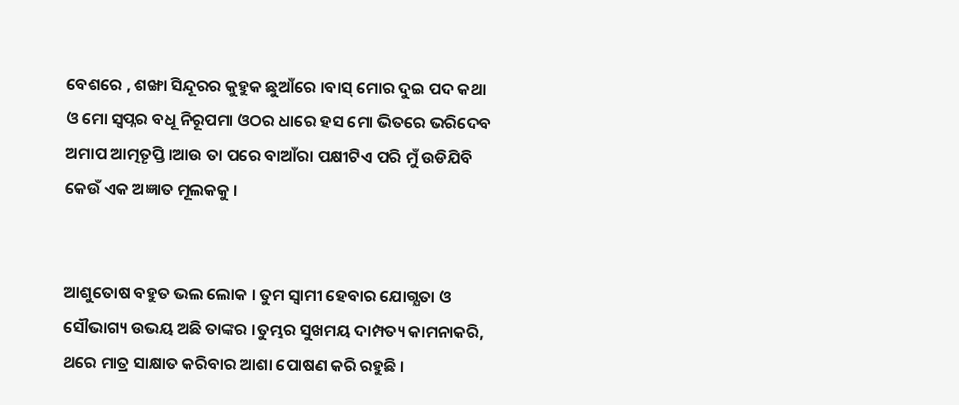ବେଶରେ , ଶଙ୍ଖା ସିନ୍ଦୂରର କୁହୁକ ଛୁଆଁରେ ।ବାସ୍ ମୋର ଦୁଇ ପଦ କଥା ଓ ମୋ ସ୍ବପ୍ନର ବଧୂ ନିରୂପମା ଓଠର ଧାରେ ହସ ମୋ ଭିତରେ ଭରିଦେବ ଅମାପ ଆତ୍ମତୄପ୍ତି ।ଆଉ ତା ପରେ ବାଆଁରା ପକ୍ଷୀଟିଏ ପରି ମୁଁ ଉଡିଯିବି କେଉଁ ଏକ ଅଜ୍ଞାତ ମୂଲକକୁ ।


ଆଶୁତୋଷ ବହୁତ ଭଲ ଲୋକ । ତୁମ ସ୍ବାମୀ ହେବାର ଯୋଗ୍ଯତା ଓ ସୌଭାଗ୍ୟ ଉଭୟ ଅଛି ତାଙ୍କର ।ତୁମ୍ଭର ସୁଖମୟ ଦାମ୍ପତ୍ୟ କାମନାକରି, ଥରେ ମାତ୍ର ସାକ୍ଷାତ କରିବାର ଆଶା ପୋଷଣ କରି ରହୁଛି ।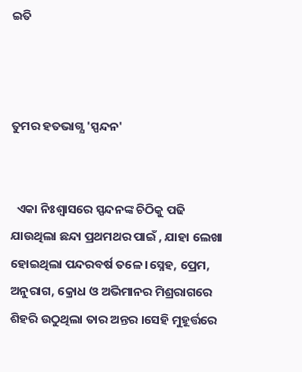ଇତି



ତୁମର ହତଭାଗ୍ଯ 'ସ୍ପନ୍ଦନ'


  ଏକା ନିଃଶ୍ବାସରେ ସ୍ପନ୍ଦନଙ୍କ ଚିଠିକୁ ପଢି ଯାଉଥିଲା ଛନ୍ଦା ପ୍ରଥମଥର ପାଇଁ , ଯାହା ଲେଖା ହୋଇଥିଲା ପନ୍ଦରବର୍ଷ ତଳେ ।ସ୍ନେହ, ପ୍ରେମ, ଅନୁରାଗ, କ୍ରୋଧ ଓ ଅଭିମାନର ମିଶ୍ରରାଗରେ ଶିହରି ଉଠୁଥିଲା ତାର ଅନ୍ତର ।ସେହି ମୁହୂର୍ତ୍ତରେ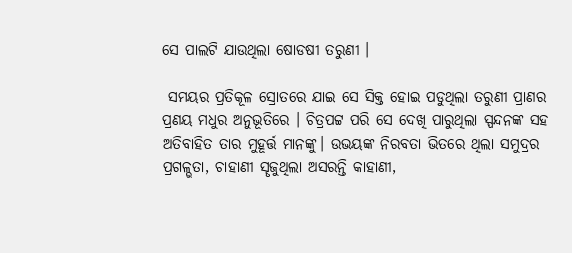ସେ ପାଲଟି ଯାଉଥିଲା ଷୋଡଷୀ ତରୁଣୀ ।

 ସମୟର ପ୍ରତିକୂଳ ସ୍ରୋତରେ ଯାଇ ସେ ସିକ୍ତ ହୋଇ ପଡୁଥିଲା ତରୁଣୀ ପ୍ରାଣର ପ୍ରଣୟ ମଧୁର ଅନୁଭୂତିରେ । ଚିତ୍ରପଟ୍ଟ ପରି ସେ ଦେଖି ପାରୁଥିଲା ସ୍ପନ୍ଦନଙ୍କ ସହ ଅତିବାହିତ ତାର ମୁହୂର୍ତ୍ତ ମାନଙ୍କୁ। ଉଭୟଙ୍କ ନିରବତା ଭିତରେ ଥିଲା ସମୁଦ୍ରର ପ୍ରଗଳ୍ଭତା, ଚାହାଣୀ ସୄଜୁଥିଲା ଅସରନ୍ତି କାହାଣୀ,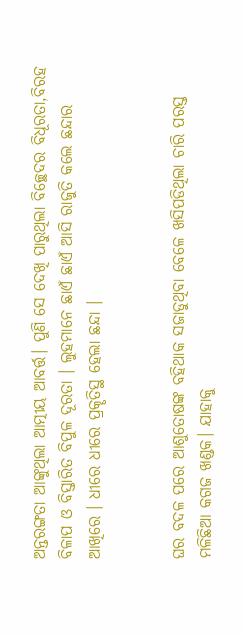ଅନ୍ତରଙ୍ଗତା ଆଙ୍କୁଥିଲା ଆତ୍ମୀୟ ଆବର୍ତ୍ତ। ପୁଣି ସେ ଦେଖି ପାରୁଥିଲା ବିଚ୍ଛେଦର ବିଧୂରତା,ବିରହ ବିଳାପ ଓ ବିସ୍ତାରିତ ବିପୁଳ ଦୂରତା । ଲୁହମାନେ ଛାଏଁ ଛାଏଁ ଆସି ରାଜୁତି କଲେ ଛନ୍ଦାର ଆଖିରେ । ଧୀରେ ଧୀରେ ପ୍ରକୄତିସ୍ଥ ହେଲା ଛନ୍ଦା ।


ଘର ବଦଳ ପରେ ଆଶୁତୋଷଙ୍କ ବହିଥାକ ସଜାଡୁଥିବା ବେଳେ ଖସିପଡିଥିଲା ଚାରି ପରସ୍ତ ମଳିଛିଆ କଗଜ ଖଣ୍ଡକ। ଯାହାକୁ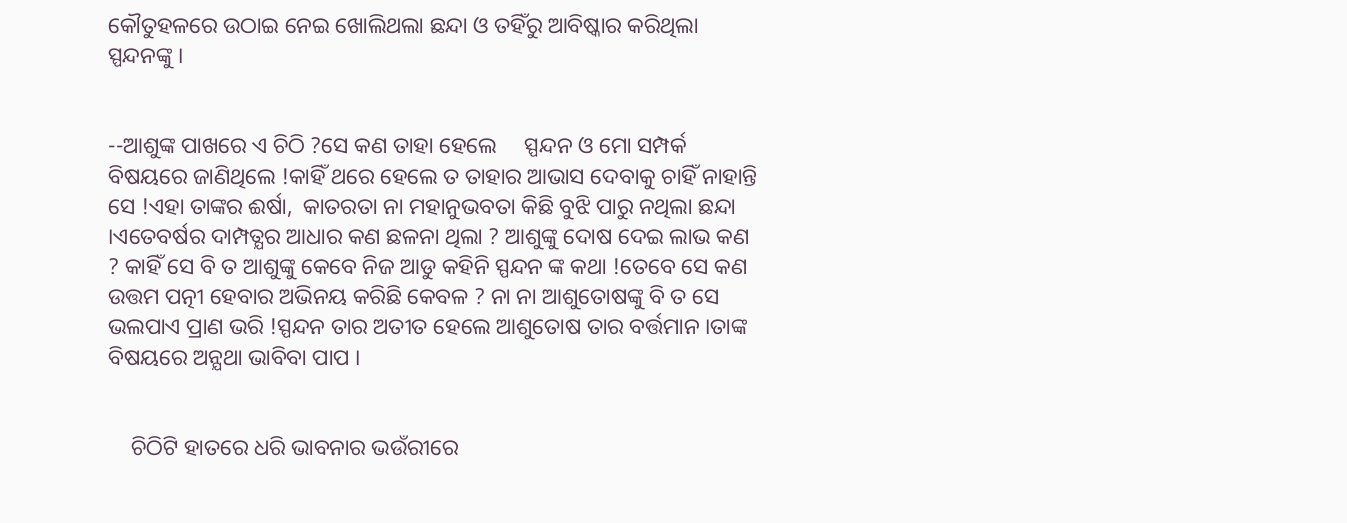କୌତୁହଳରେ ଉଠାଇ ନେଇ ଖୋଲିଥଲା ଛନ୍ଦା ଓ ତହିଁରୁ ଆବିଷ୍କାର କରିଥିଲା ସ୍ପନ୍ଦନଙ୍କୁ ।


--ଆଶୁଙ୍କ ପାଖରେ ଏ ଚିଠି ?ସେ କଣ ତାହା ହେଲେ     ସ୍ପନ୍ଦନ ଓ ମୋ ସମ୍ପର୍କ ବିଷୟରେ ଜାଣିଥିଲେ !କାହିଁ ଥରେ ହେଲେ ତ ତାହାର ଆଭାସ ଦେବାକୁ ଚାହିଁ ନାହାନ୍ତି ସେ !ଏହା ତାଙ୍କର ଈର୍ଷା,  କାତରତା ନା ମହାନୁଭବତା କିଛି ବୁଝି ପାରୁ ନଥିଲା ଛନ୍ଦା ।ଏତେବର୍ଷର ଦାମ୍ପତ୍ଯର ଆଧାର କଣ ଛଳନା ଥିଲା ? ଆଶୁଙ୍କୁ ଦୋଷ ଦେଇ ଲାଭ କଣ ? କାହିଁ ସେ ବି ତ ଆଶୁଙ୍କୁ କେବେ ନିଜ ଆଡୁ କହିନି ସ୍ପନ୍ଦନ ଙ୍କ କଥା !ତେବେ ସେ କଣ ଉତ୍ତମ ପତ୍ନୀ ହେବାର ଅଭିନୟ କରିଛି କେବଳ ? ନା ନା ଆଶୁତୋଷଙ୍କୁ ବି ତ ସେ ଭଲପାଏ ପ୍ରାଣ ଭରି !ସ୍ପନ୍ଦନ ତାର ଅତୀତ ହେଲେ ଆଶୁତୋଷ ତାର ବର୍ତ୍ତମାନ ।ତାଙ୍କ ବିଷୟରେ ଅନ୍ଯଥା ଭାବିବା ପାପ ।


    ଚିଠିଟି ହାତରେ ଧରି ଭାବନାର ଭଉଁରୀରେ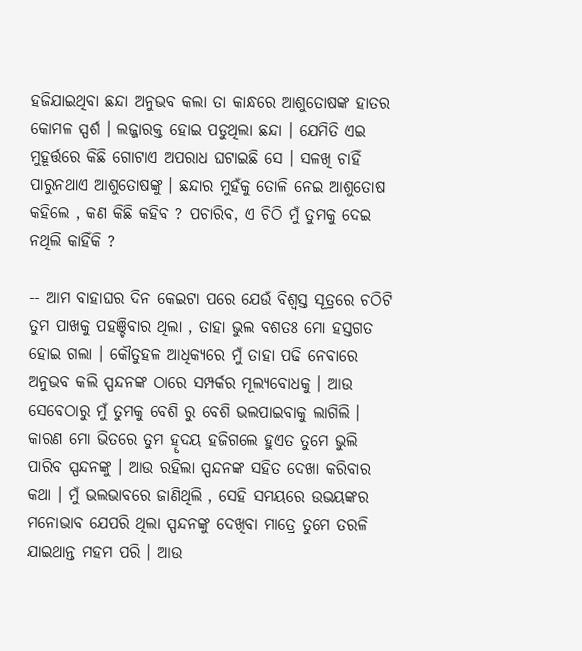ହଜିଯାଇଥିବା ଛନ୍ଦା ଅନୁଭବ କଲା ତା କାନ୍ଧରେ ଆଶୁତୋଷଙ୍କ ହାତର କୋମଳ ସ୍ପର୍ଶ । ଲଜ୍ଜାରକ୍ତ ହୋଇ ପଡୁଥିଲା ଛନ୍ଦା । ଯେମିତି ଏଇ ମୁହୂର୍ତ୍ତରେ କିଛି ଗୋଟାଏ ଅପରାଧ ଘଟାଇଛି ସେ । ସଳଖି ଚାହିଁ ପାରୁନଥାଏ ଆଶୁତୋଷଙ୍କୁ । ଛନ୍ଦାର ମୁହଁକୁ ତୋଳି ନେଇ ଆଶୁତୋଷ କହିଲେ , କଣ କିଛି କହିବ ? ପଚାରିବ, ଏ ଚିଠି ମୁଁ ତୁମକୁ ଦେଇ ନଥିଲି କାହିଁକି ?

-- ଆମ ବାହାଘର ଦିନ କେଇଟା ପରେ ଯେଉଁ ବିଶ୍ବସ୍ତ ସୂତ୍ରରେ ଚଠିଟି ତୁମ ପାଖକୁ ପହଞ୍ଚିବାର ଥିଲା , ତାହା ଭୁଲ ବଶତଃ ମୋ ହସ୍ତଗତ ହୋଇ ଗଲା । କୌତୁହଳ ଆଧିକ୍ଯରେ ମୁଁ ତାହା ପଢି ନେବାରେ ଅନୁଭବ କଲି ସ୍ପନ୍ଦନଙ୍କ ଠାରେ ସମ୍ପର୍କର ମୂଲ୍ୟବୋଧକୁ । ଆଉ ସେବେଠାରୁ ମୁଁ ତୁମକୁ ବେଶି ରୁ ବେଶି ଭଲପାଇବାକୁ ଲାଗିଲି । କାରଣ ମୋ ଭିତରେ ତୁମ ହୄଦୟ ହଜିଗଲେ ହୁଏତ ତୁମେ ଭୁଲି ପାରିବ ସ୍ପନ୍ଦନଙ୍କୁ । ଆଉ ରହିଲା ସ୍ପନ୍ଦନଙ୍କ ସହିତ ଦେଖା କରିବାର କଥା । ମୁଁ ଭଲଭାବରେ ଜାଣିଥିଲି , ସେହି ସମୟରେ ଉଭୟଙ୍କର ମନୋଭାବ ଯେପରି ଥିଲା ସ୍ପନ୍ଦନଙ୍କୁ ଦେଖିବା ମାତ୍ରେ ତୁମେ ତରଳି ଯାଇଥାନ୍ତ ମହମ ପରି । ଆଉ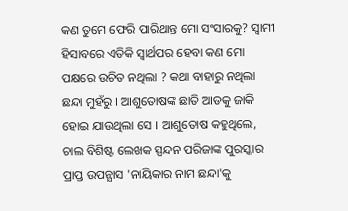କଣ ତୁମେ ଫେରି ପାରିଥାନ୍ତ ମୋ ସଂସାରକୁ? ସ୍ବାମୀ ହିସାବରେ ଏତିକି ସ୍ବାର୍ଥପର ହେବା କଣ ମୋ ପକ୍ଷରେ ଉଚିତ ନଥିଲା ? କଥା ବାହାରୁ ନଥିଲା ଛନ୍ଦା ମୁହଁରୁ । ଆଶୁତୋଷଙ୍କ ଛାତି ଆଡକୁ ଜାକି ହୋଇ ଯାଉଥିଲା ସେ । ଆଶୁତୋଷ କହୁଥିଲେ, ଚାଲ ବିଶିଷ୍ଟ ଲେଖକ ସ୍ପନ୍ଦନ ପରିଜାଙ୍କ ପୁରସ୍କାର ପ୍ରାପ୍ତ ଉପନ୍ଯାସ 'ନାୟିକାର ନାମ ଛନ୍ଦା'କୁ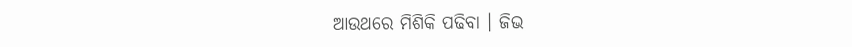ଆଉଥରେ ମିଶିକି ପଢିବା । ଜିଭ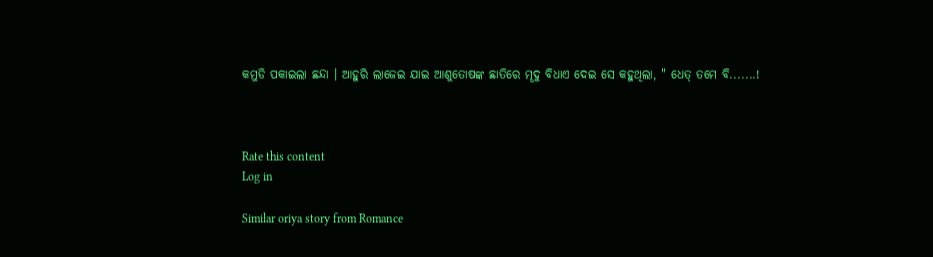କମୁଡି ପକାଇଲା ଛନ୍ଦା । ଆହୁରି ଲାଜେଇ ଯାଇ ଆଶୁତୋଷଙ୍କ ଛାତିରେ ମୄଦୁ ବିଧାଏ ଦେଇ ସେ କହୁଥିଲା, " ଧେତ୍ ତମେ ବି.......!



Rate this content
Log in

Similar oriya story from Romance